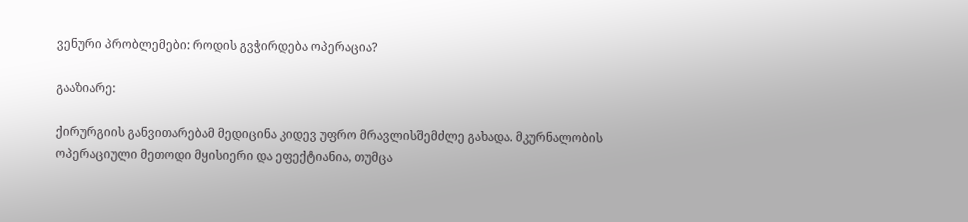ვენური პრობლემები: როდის გვჭირდება ოპერაცია?

გააზიარე:

ქირურგიის განვითარებამ მედიცინა კიდევ უფრო მრავლისშემძლე გახადა. მკურნალობის ოპერაციული მეთოდი მყისიერი და ეფექტიანია, თუმცა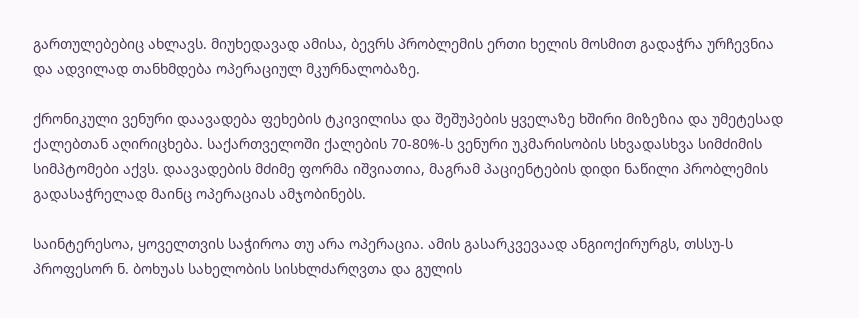გართულებებიც ახლავს. მიუხედავად ამისა, ბევრს პრობლემის ერთი ხელის მოსმით გადაჭრა ურჩევნია და ადვილად თანხმდება ოპერაციულ მკურნალობაზე.

ქრონიკული ვენური დაავადება ფეხების ტკივილისა და შეშუპების ყველაზე ხშირი მიზეზია და უმეტესად ქალებთან აღირიცხება. საქართველოში ქალების 70-80%-ს ვენური უკმარისობის სხვადასხვა სიმძიმის სიმპტომები აქვს. დაავადების მძიმე ფორმა იშვიათია, მაგრამ პაციენტების დიდი ნაწილი პრობლემის გადასაჭრელად მაინც ოპერაციას ამჯობინებს.

საინტერესოა, ყოველთვის საჭიროა თუ არა ოპერაცია. ამის გასარკვევაად ანგიოქირურგს, თსსუ-ს პროფესორ ნ. ბოხუას სახელობის სისხლძარღვთა და გულის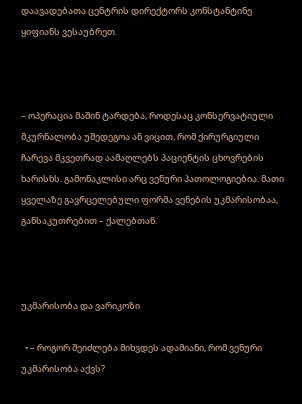დაავადებათა ცენტრის დირექტორს კონსტანტინე ყიფიანს ვესაუბრეთ.



– ოპერაცია მაშინ ტარდება, როდესაც კონსერვატიული მკურნალობა უშედეგოა ან ვიცით, რომ ქირურგიული ჩარევა მკვეთრად აამაღლებს პაციენტის ცხოვრების ხარისხს. გამონაკლისი არც ვენური პათოლოგიებია. მათი ყველაზე გავრცელებული ფორმა ვენების უკმარისობაა, განსაკუთრებით – ქალებთან.



უკმარისობა და ვარიკოზი

  • – როგორ შეიძლება მიხვდეს ადამიანი, რომ ვენური უკმარისობა აქვს?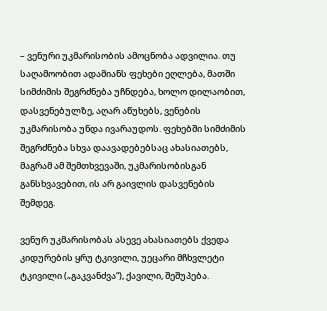– ვენური უკმარისობის ამოცნობა ადვილია. თუ საღამოობით ადამიანს ფეხები ეღლება, მათში სიმძიმის შეგრძნება უჩნდება, ხოლო დილაობით, დასვენებულზე, აღარ აწუხებს, ვენების უკმარისობა უნდა ივარაუდოს. ფეხებში სიმძიმის შეგრძნება სხვა დაავადებებსაც ახასიათებს, მაგრამ ამ შემთხვევაში, უკმარისობისგან განსხვავებით, ის არ გაივლის დასვენების შემდეგ.

ვენურ უკმარისობას ასევე ახასიათებს ქვედა კიდურების ყრუ ტკივილი, უეცარი მჩხვლეტი ტკივილი („გაკვანძვა“), ქავილი, შეშუპება.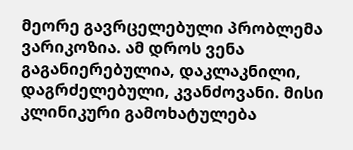მეორე გავრცელებული პრობლემა ვარიკოზია. ამ დროს ვენა გაგანიერებულია, დაკლაკნილი, დაგრძელებული, კვანძოვანი. მისი კლინიკური გამოხატულება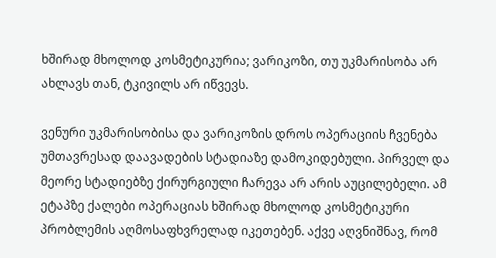ხშირად მხოლოდ კოსმეტიკურია; ვარიკოზი, თუ უკმარისობა არ ახლავს თან, ტკივილს არ იწვევს.

ვენური უკმარისობისა და ვარიკოზის დროს ოპერაციის ჩვენება უმთავრესად დაავადების სტადიაზე დამოკიდებული. პირველ და მეორე სტადიებზე ქირურგიული ჩარევა არ არის აუცილებელი. ამ ეტაპზე ქალები ოპერაციას ხშირად მხოლოდ კოსმეტიკური პრობლემის აღმოსაფხვრელად იკეთებენ. აქვე აღვნიშნავ, რომ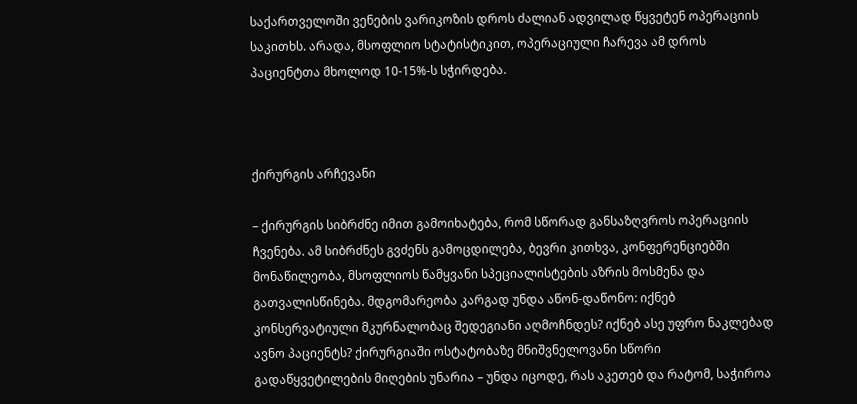საქართველოში ვენების ვარიკოზის დროს ძალიან ადვილად წყვეტენ ოპერაციის საკითხს. არადა, მსოფლიო სტატისტიკით, ოპერაციული ჩარევა ამ დროს პაციენტთა მხოლოდ 10-15%-ს სჭირდება.



ქირურგის არჩევანი

– ქირურგის სიბრძნე იმით გამოიხატება, რომ სწორად განსაზღვროს ოპერაციის ჩვენება. ამ სიბრძნეს გვძენს გამოცდილება, ბევრი კითხვა, კონფერენციებში მონაწილეობა, მსოფლიოს წამყვანი სპეციალისტების აზრის მოსმენა და გათვალისწინება. მდგომარეობა კარგად უნდა აწონ-დაწონო: იქნებ კონსერვატიული მკურნალობაც შედეგიანი აღმოჩნდეს? იქნებ ასე უფრო ნაკლებად ავნო პაციენტს? ქირურგიაში ოსტატობაზე მნიშვნელოვანი სწორი გადაწყვეტილების მიღების უნარია – უნდა იცოდე, რას აკეთებ და რატომ, საჭიროა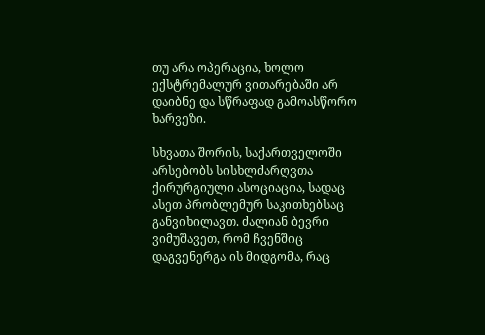თუ არა ოპერაცია, ხოლო ექსტრემალურ ვითარებაში არ დაიბნე და სწრაფად გამოასწორო ხარვეზი.

სხვათა შორის, საქართველოში არსებობს სისხლძარღვთა ქირურგიული ასოციაცია, სადაც ასეთ პრობლემურ საკითხებსაც განვიხილავთ. ძალიან ბევრი ვიმუშავეთ, რომ ჩვენშიც დაგვენერგა ის მიდგომა, რაც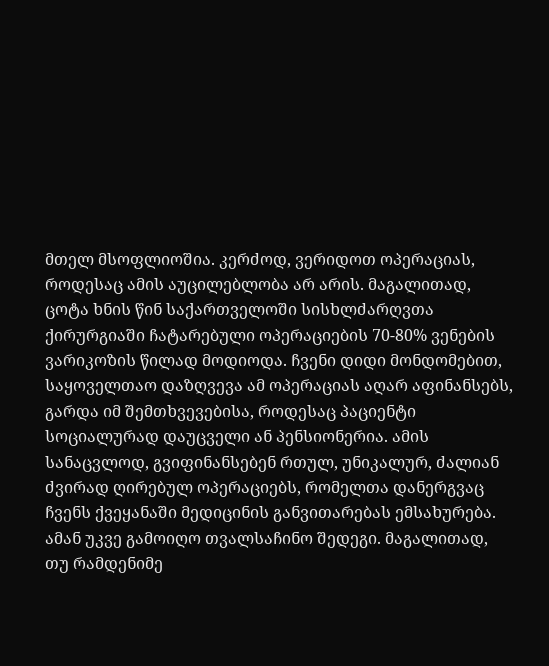მთელ მსოფლიოშია. კერძოდ, ვერიდოთ ოპერაციას, როდესაც ამის აუცილებლობა არ არის. მაგალითად, ცოტა ხნის წინ საქართველოში სისხლძარღვთა ქირურგიაში ჩატარებული ოპერაციების 70-80% ვენების ვარიკოზის წილად მოდიოდა. ჩვენი დიდი მონდომებით, საყოველთაო დაზღვევა ამ ოპერაციას აღარ აფინანსებს, გარდა იმ შემთხვევებისა, როდესაც პაციენტი სოციალურად დაუცველი ან პენსიონერია. ამის სანაცვლოდ, გვიფინანსებენ რთულ, უნიკალურ, ძალიან ძვირად ღირებულ ოპერაციებს, რომელთა დანერგვაც ჩვენს ქვეყანაში მედიცინის განვითარებას ემსახურება. ამან უკვე გამოიღო თვალსაჩინო შედეგი. მაგალითად, თუ რამდენიმე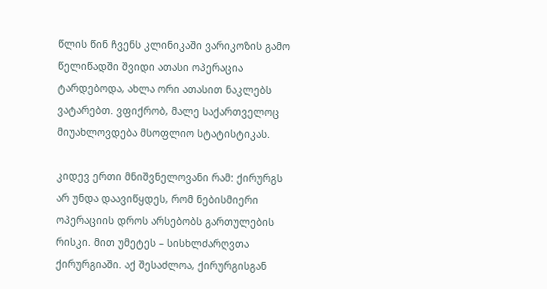წლის წინ ჩვენს კლინიკაში ვარიკოზის გამო წელიწადში შვიდი ათასი ოპერაცია ტარდებოდა, ახლა ორი ათასით ნაკლებს ვატარებთ. ვფიქრობ, მალე საქართველოც მიუახლოვდება მსოფლიო სტატისტიკას.

კიდევ ერთი მნიშვნელოვანი რამ: ქირურგს არ უნდა დაავიწყდეს, რომ ნებისმიერი ოპერაციის დროს არსებობს გართულების რისკი. მით უმეტეს – სისხლძარღვთა ქირურგიაში. აქ შესაძლოა, ქირურგისგან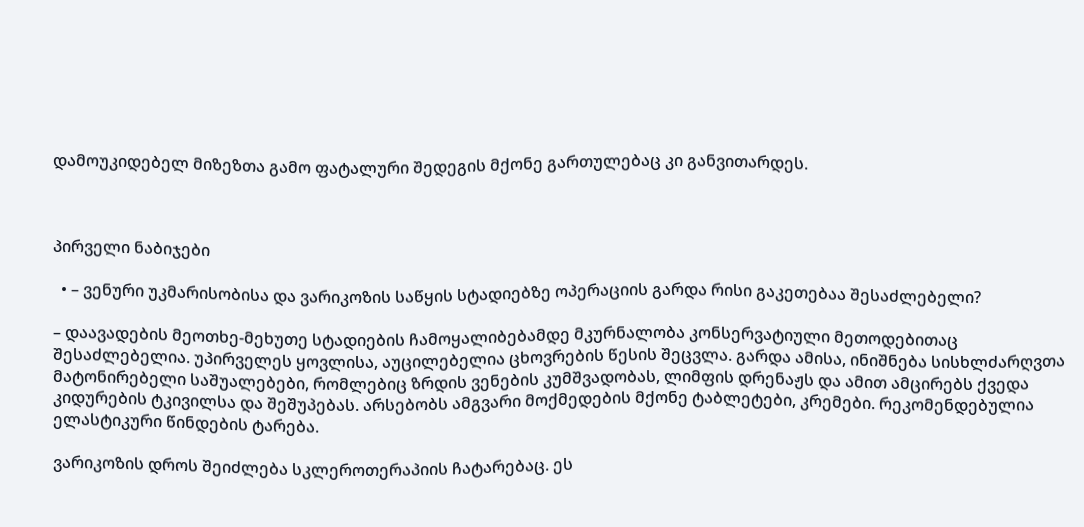დამოუკიდებელ მიზეზთა გამო ფატალური შედეგის მქონე გართულებაც კი განვითარდეს.



პირველი ნაბიჯები

  • – ვენური უკმარისობისა და ვარიკოზის საწყის სტადიებზე ოპერაციის გარდა რისი გაკეთებაა შესაძლებელი?

– დაავადების მეოთხე-მეხუთე სტადიების ჩამოყალიბებამდე მკურნალობა კონსერვატიული მეთოდებითაც შესაძლებელია. უპირველეს ყოვლისა, აუცილებელია ცხოვრების წესის შეცვლა. გარდა ამისა, ინიშნება სისხლძარღვთა მატონირებელი საშუალებები, რომლებიც ზრდის ვენების კუმშვადობას, ლიმფის დრენაჟს და ამით ამცირებს ქვედა კიდურების ტკივილსა და შეშუპებას. არსებობს ამგვარი მოქმედების მქონე ტაბლეტები, კრემები. რეკომენდებულია ელასტიკური წინდების ტარება.

ვარიკოზის დროს შეიძლება სკლეროთერაპიის ჩატარებაც. ეს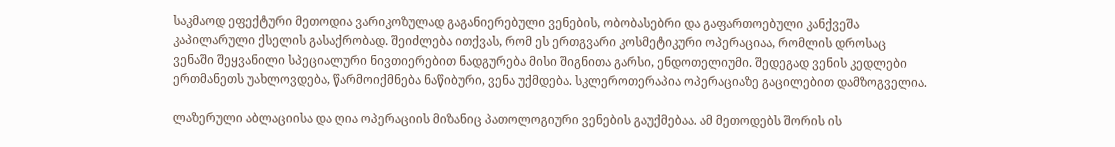საკმაოდ ეფექტური მეთოდია ვარიკოზულად გაგანიერებული ვენების, ობობასებრი და გაფართოებული კანქვეშა კაპილარული ქსელის გასაქრობად. შეიძლება ითქვას, რომ ეს ერთგვარი კოსმეტიკური ოპერაციაა, რომლის დროსაც ვენაში შეყვანილი სპეციალური ნივთიერებით ნადგურება მისი შიგნითა გარსი, ენდოთელიუმი. შედეგად ვენის კედლები ერთმანეთს უახლოვდება, წარმოიქმნება ნაწიბური, ვენა უქმდება. სკლეროთერაპია ოპერაციაზე გაცილებით დამზოგველია.

ლაზერული აბლაციისა და ღია ოპერაციის მიზანიც პათოლოგიური ვენების გაუქმებაა. ამ მეთოდებს შორის ის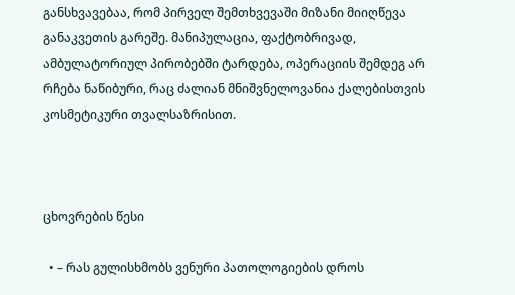განსხვავებაა, რომ პირველ შემთხვევაში მიზანი მიიღწევა განაკვეთის გარეშე. მანიპულაცია, ფაქტობრივად, ამბულატორიულ პირობებში ტარდება, ოპერაციის შემდეგ არ რჩება ნაწიბური, რაც ძალიან მნიშვნელოვანია ქალებისთვის კოსმეტიკური თვალსაზრისით.



ცხოვრების წესი

  • – რას გულისხმობს ვენური პათოლოგიების დროს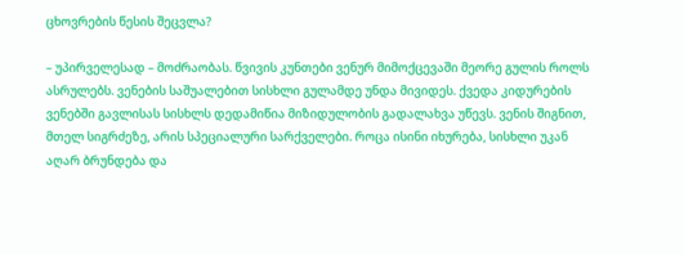ცხოვრების წესის შეცვლა?

– უპირველესად – მოძრაობას. წვივის კუნთები ვენურ მიმოქცევაში მეორე გულის როლს ასრულებს. ვენების საშუალებით სისხლი გულამდე უნდა მივიდეს. ქვედა კიდურების ვენებში გავლისას სისხლს დედამიწია მიზიდულობის გადალახვა უწევს. ვენის შიგნით, მთელ სიგრძეზე, არის სპეციალური სარქველები. როცა ისინი იხურება, სისხლი უკან აღარ ბრუნდება და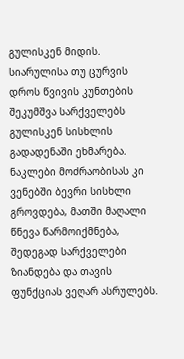გულისკენ მიდის. სიარულისა თუ ცურვის დროს წვივის კუნთების შეკუმშვა სარქველებს გულისკენ სისხლის გადადენაში ეხმარება. ნაკლები მოძრაობისას კი ვენებში ბევრი სისხლი გროვდება, მათში მაღალი წნევა წარმოიქმნება, შედეგად სარქველები ზიანდება და თავის ფუნქციას ვეღარ ასრულებს.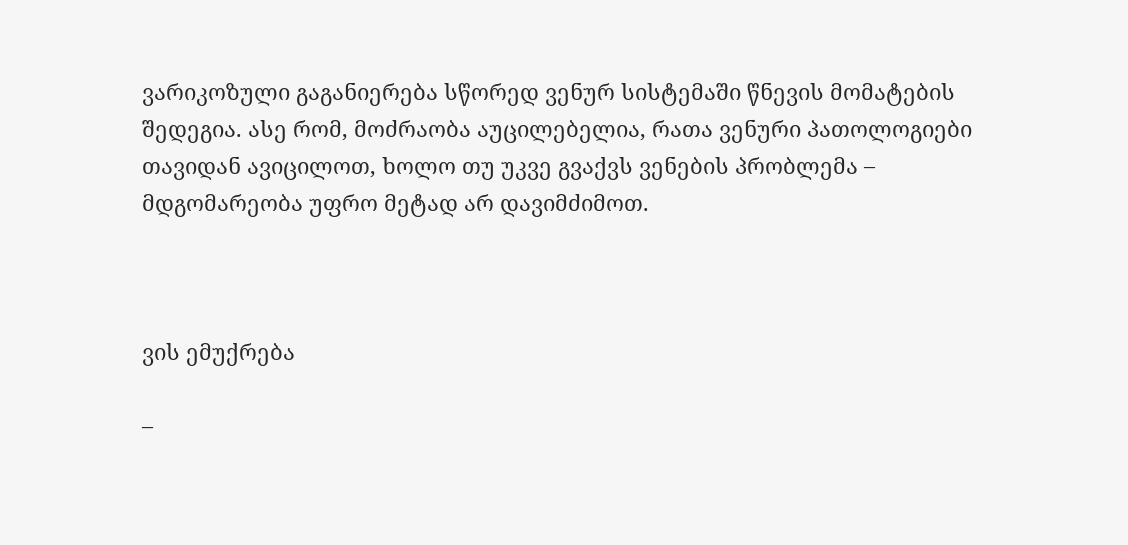ვარიკოზული გაგანიერება სწორედ ვენურ სისტემაში წნევის მომატების შედეგია. ასე რომ, მოძრაობა აუცილებელია, რათა ვენური პათოლოგიები თავიდან ავიცილოთ, ხოლო თუ უკვე გვაქვს ვენების პრობლემა – მდგომარეობა უფრო მეტად არ დავიმძიმოთ.



ვის ემუქრება

–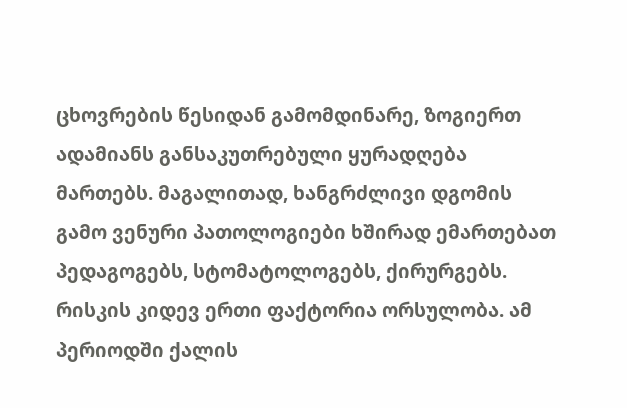ცხოვრების წესიდან გამომდინარე, ზოგიერთ ადამიანს განსაკუთრებული ყურადღება მართებს. მაგალითად, ხანგრძლივი დგომის გამო ვენური პათოლოგიები ხშირად ემართებათ პედაგოგებს, სტომატოლოგებს, ქირურგებს. რისკის კიდევ ერთი ფაქტორია ორსულობა. ამ პერიოდში ქალის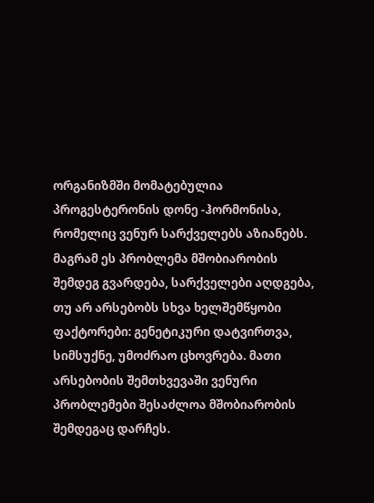ორგანიზმში მომატებულია პროგესტერონის დონე -ჰორმონისა, რომელიც ვენურ სარქველებს აზიანებს. მაგრამ ეს პრობლემა მშობიარობის შემდეგ გვარდება, სარქველები აღდგება, თუ არ არსებობს სხვა ხელშემწყობი ფაქტორები: გენეტიკური დატვირთვა, სიმსუქნე, უმოძრაო ცხოვრება. მათი არსებობის შემთხვევაში ვენური პრობლემები შესაძლოა მშობიარობის შემდეგაც დარჩეს.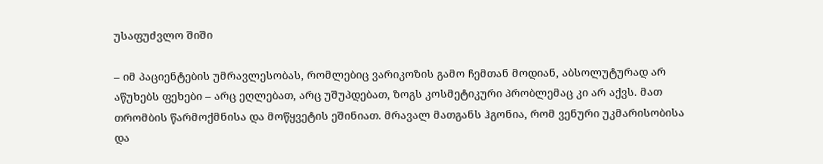უსაფუძვლო შიში

– იმ პაციენტების უმრავლესობას, რომლებიც ვარიკოზის გამო ჩემთან მოდიან, აბსოლუტურად არ აწუხებს ფეხები – არც ეღლებათ, არც უშუპდებათ, ზოგს კოსმეტიკური პრობლემაც კი არ აქვს. მათ თრომბის წარმოქმნისა და მოწყვეტის ეშინიათ. მრავალ მათგანს ჰგონია, რომ ვენური უკმარისობისა და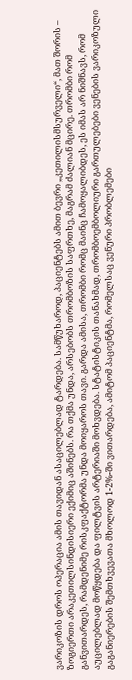ვარიკოზის დროს ოპერაცია ამის თავიდან ასაცილებლად ტარდება. სამწუხაროდ, პაციენტებს ამით ბევრი „კეთილისმსურველი“, მათ შორის – ზოგიერთი არაკეთილსინდისიერი ექიმიც აშინებს. რა თქმა უნდა, არსებობს თრომბოზის საფრთხე, მაგრამ ძალიან მცირე. თრომბი რომ განვითარდეს, რამდენიმე რისკფაქტორმა უნდა მოიყაროს თავი. გარდა ამისა, თრომბი რომც მაინც ჩამოყალიბდეს, ეს იმას არ ნიშნავს, რომ აუცილებლად მოწყდება და ფილტვის არტერიაში მოხვდება. სტატისტიკის თანახმად, თრომბოემბოლიური გართულებები ვენების ვარიკოზული გაგანიერების შემთხვევათა მხოლოდ 1-2%-ში ვითარდება, ამიტომ პაციენტმა, რომელსაც ვენური პრობლემები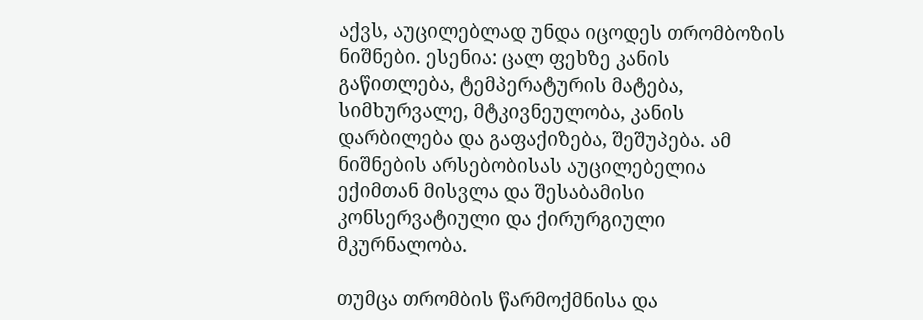აქვს, აუცილებლად უნდა იცოდეს თრომბოზის ნიშნები. ესენია: ცალ ფეხზე კანის გაწითლება, ტემპერატურის მატება, სიმხურვალე, მტკივნეულობა, კანის დარბილება და გაფაქიზება, შეშუპება. ამ ნიშნების არსებობისას აუცილებელია ექიმთან მისვლა და შესაბამისი კონსერვატიული და ქირურგიული მკურნალობა.

თუმცა თრომბის წარმოქმნისა და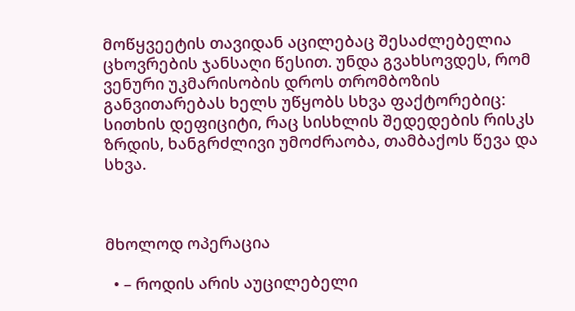მოწყვეეტის თავიდან აცილებაც შესაძლებელია ცხოვრების ჯანსაღი წესით. უნდა გვახსოვდეს, რომ ვენური უკმარისობის დროს თრომბოზის განვითარებას ხელს უწყობს სხვა ფაქტორებიც: სითხის დეფიციტი, რაც სისხლის შედედების რისკს ზრდის, ხანგრძლივი უმოძრაობა, თამბაქოს წევა და სხვა.



მხოლოდ ოპერაცია

  • – როდის არის აუცილებელი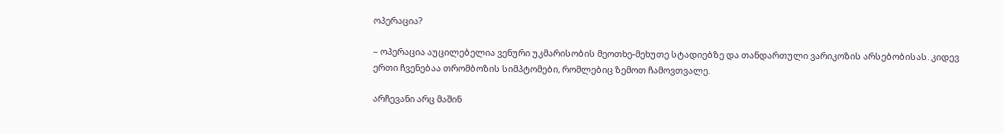ოპერაცია?

– ოპერაცია აუცილებელია ვენური უკმარისობის მეოთხე-მეხუთე სტადიებზე და თანდართული ვარიკოზის არსებობისას. კიდევ ერთი ჩვენებაა თრომბოზის სიმპტომები, რომლებიც ზემოთ ჩამოვთვალე.

არჩევანი არც მაშინ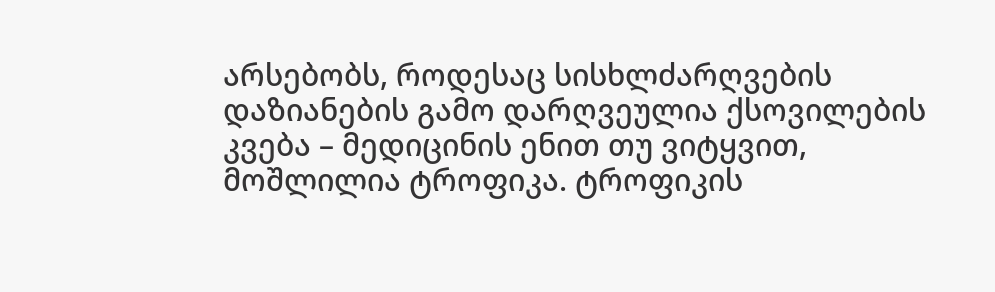არსებობს, როდესაც სისხლძარღვების დაზიანების გამო დარღვეულია ქსოვილების კვება – მედიცინის ენით თუ ვიტყვით, მოშლილია ტროფიკა. ტროფიკის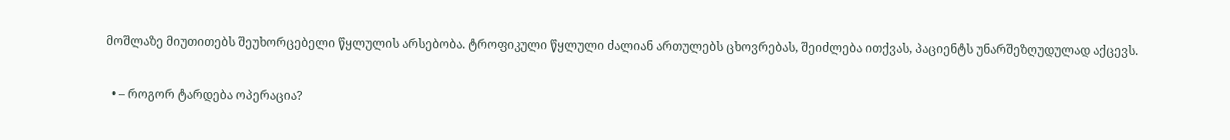მოშლაზე მიუთითებს შეუხორცებელი წყლულის არსებობა. ტროფიკული წყლული ძალიან ართულებს ცხოვრებას, შეიძლება ითქვას, პაციენტს უნარშეზღუდულად აქცევს.

  • – როგორ ტარდება ოპერაცია?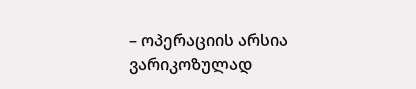– ოპერაციის არსია ვარიკოზულად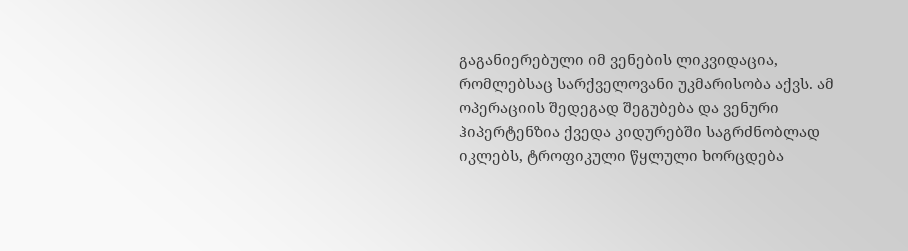გაგანიერებული იმ ვენების ლიკვიდაცია, რომლებსაც სარქველოვანი უკმარისობა აქვს. ამ ოპერაციის შედეგად შეგუბება და ვენური ჰიპერტენზია ქვედა კიდურებში საგრძნობლად იკლებს, ტროფიკული წყლული ხორცდება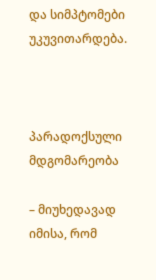და სიმპტომები უკუვითარდება.



პარადოქსული მდგომარეობა

– მიუხედავად იმისა, რომ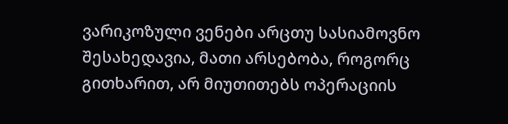ვარიკოზული ვენები არცთუ სასიამოვნო შესახედავია, მათი არსებობა, როგორც გითხარით, არ მიუთითებს ოპერაციის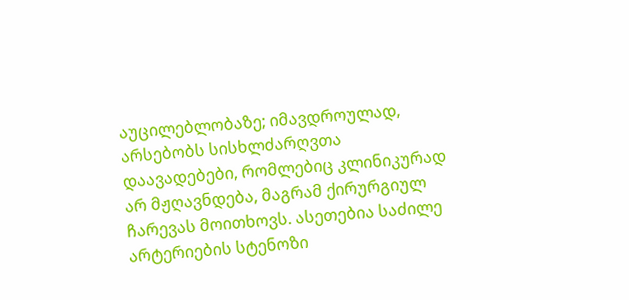აუცილებლობაზე; იმავდროულად, არსებობს სისხლძარღვთა დაავადებები, რომლებიც კლინიკურად არ მჟღავნდება, მაგრამ ქირურგიულ ჩარევას მოითხოვს. ასეთებია საძილე არტერიების სტენოზი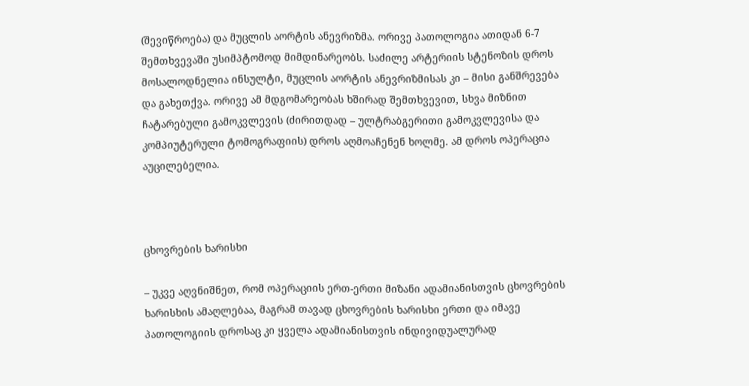(შევიწროება) და მუცლის აორტის ანევრიზმა. ორივე პათოლოგია ათიდან 6-7 შემთხვევაში უსიმპტომოდ მიმდინარეობს. საძილე არტერიის სტენოზის დროს მოსალოდნელია ინსულტი, მუცლის აორტის ანევრიზმისას კი – მისი განშრევება და გახეთქვა. ორივე ამ მდგომარეობას ხშირად შემთხვევით, სხვა მიზნით ჩატარებული გამოკვლევის (ძირითდად – ულტრაბგერითი გამოკვლევისა და კომპიუტერული ტომოგრაფიის) დროს აღმოაჩენენ ხოლმე. ამ დროს ოპერაცია აუცილებელია.



ცხოვრების ხარისხი

– უკვე აღვნიშნეთ, რომ ოპერაციის ერთ-ერთი მიზანი ადამიანისთვის ცხოვრების ხარისხის ამაღლებაა, მაგრამ თავად ცხოვრების ხარისხი ერთი და იმავე პათოლოგიის დროსაც კი ყველა ადამიანისთვის ინდივიდუალურად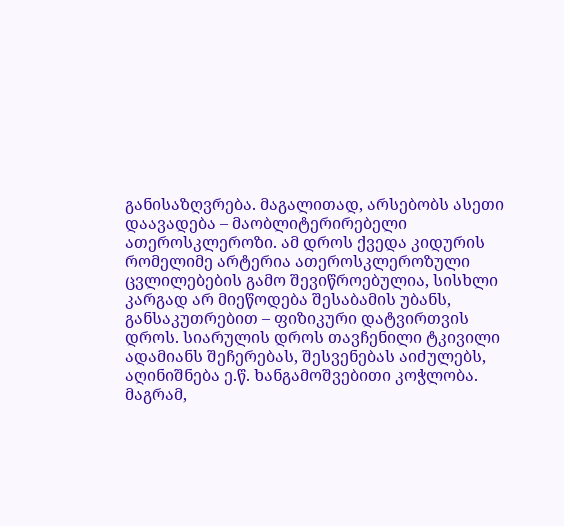განისაზღვრება. მაგალითად, არსებობს ასეთი დაავადება – მაობლიტერირებელი ათეროსკლეროზი. ამ დროს ქვედა კიდურის რომელიმე არტერია ათეროსკლეროზული ცვლილებების გამო შევიწროებულია, სისხლი კარგად არ მიეწოდება შესაბამის უბანს, განსაკუთრებით – ფიზიკური დატვირთვის დროს. სიარულის დროს თავჩენილი ტკივილი ადამიანს შეჩერებას, შესვენებას აიძულებს, აღინიშნება ე.წ. ხანგამოშვებითი კოჭლობა. მაგრამ,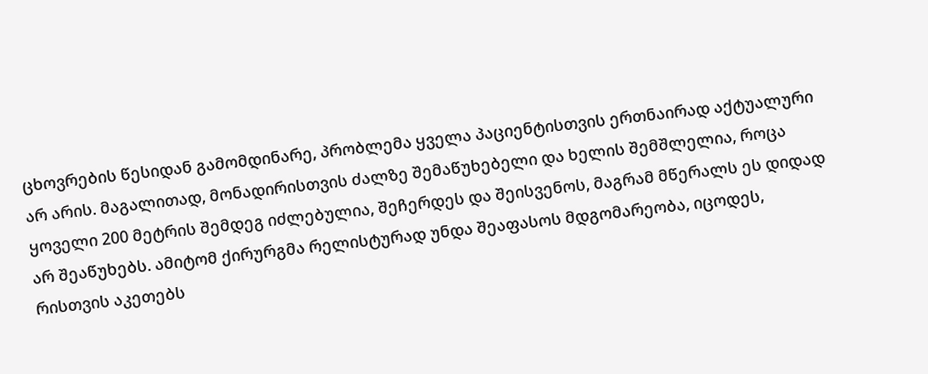ცხოვრების წესიდან გამომდინარე, პრობლემა ყველა პაციენტისთვის ერთნაირად აქტუალური არ არის. მაგალითად, მონადირისთვის ძალზე შემაწუხებელი და ხელის შემშლელია, როცა ყოველი 200 მეტრის შემდეგ იძლებულია, შეჩერდეს და შეისვენოს, მაგრამ მწერალს ეს დიდად არ შეაწუხებს. ამიტომ ქირურგმა რელისტურად უნდა შეაფასოს მდგომარეობა, იცოდეს, რისთვის აკეთებს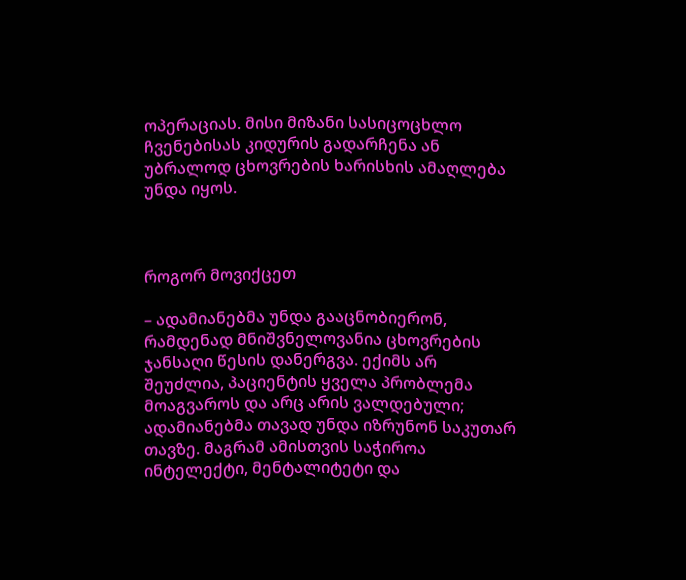ოპერაციას. მისი მიზანი სასიცოცხლო ჩვენებისას კიდურის გადარჩენა ან უბრალოდ ცხოვრების ხარისხის ამაღლება უნდა იყოს.



როგორ მოვიქცეთ

– ადამიანებმა უნდა გააცნობიერონ, რამდენად მნიშვნელოვანია ცხოვრების ჯანსაღი წესის დანერგვა. ექიმს არ შეუძლია, პაციენტის ყველა პრობლემა მოაგვაროს და არც არის ვალდებული; ადამიანებმა თავად უნდა იზრუნონ საკუთარ თავზე. მაგრამ ამისთვის საჭიროა ინტელექტი, მენტალიტეტი და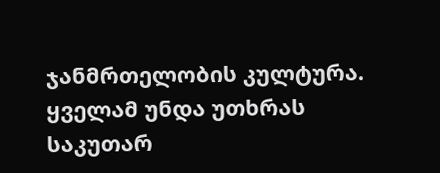ჯანმრთელობის კულტურა. ყველამ უნდა უთხრას საკუთარ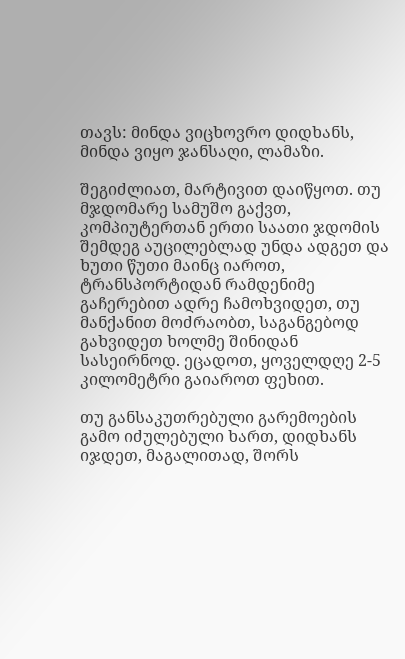თავს: მინდა ვიცხოვრო დიდხანს, მინდა ვიყო ჯანსაღი, ლამაზი.

შეგიძლიათ, მარტივით დაიწყოთ. თუ მჯდომარე სამუშო გაქვთ, კომპიუტერთან ერთი საათი ჯდომის შემდეგ აუცილებლად უნდა ადგეთ და ხუთი წუთი მაინც იაროთ, ტრანსპორტიდან რამდენიმე გაჩერებით ადრე ჩამოხვიდეთ, თუ მანქანით მოძრაობთ, საგანგებოდ გახვიდეთ ხოლმე შინიდან სასეირნოდ. ეცადოთ, ყოველდღე 2-5 კილომეტრი გაიაროთ ფეხით.

თუ განსაკუთრებული გარემოების გამო იძულებული ხართ, დიდხანს იჯდეთ, მაგალითად, შორს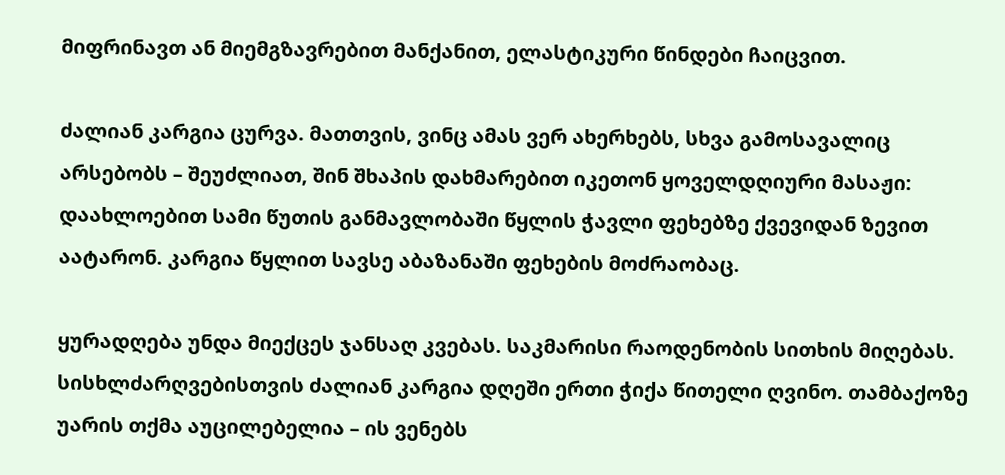მიფრინავთ ან მიემგზავრებით მანქანით, ელასტიკური წინდები ჩაიცვით.

ძალიან კარგია ცურვა. მათთვის, ვინც ამას ვერ ახერხებს, სხვა გამოსავალიც არსებობს – შეუძლიათ, შინ შხაპის დახმარებით იკეთონ ყოველდღიური მასაჟი: დაახლოებით სამი წუთის განმავლობაში წყლის ჭავლი ფეხებზე ქვევიდან ზევით აატარონ. კარგია წყლით სავსე აბაზანაში ფეხების მოძრაობაც.

ყურადღება უნდა მიექცეს ჯანსაღ კვებას. საკმარისი რაოდენობის სითხის მიღებას. სისხლძარღვებისთვის ძალიან კარგია დღეში ერთი ჭიქა წითელი ღვინო. თამბაქოზე უარის თქმა აუცილებელია – ის ვენებს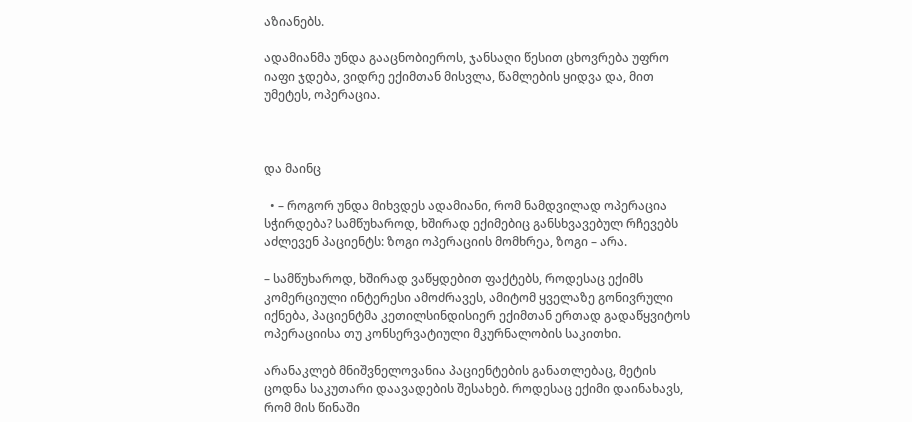აზიანებს.

ადამიანმა უნდა გააცნობიეროს, ჯანსაღი წესით ცხოვრება უფრო იაფი ჯდება, ვიდრე ექიმთან მისვლა, წამლების ყიდვა და, მით უმეტეს, ოპერაცია.



და მაინც

  • – როგორ უნდა მიხვდეს ადამიანი, რომ ნამდვილად ოპერაცია სჭირდება? სამწუხაროდ, ხშირად ექიმებიც განსხვავებულ რჩევებს აძლევენ პაციენტს: ზოგი ოპერაციის მომხრეა, ზოგი – არა.

– სამწუხაროდ, ხშირად ვაწყდებით ფაქტებს, როდესაც ექიმს კომერციული ინტერესი ამოძრავეს, ამიტომ ყველაზე გონივრული იქნება, პაციენტმა კეთილსინდისიერ ექიმთან ერთად გადაწყვიტოს ოპერაციისა თუ კონსერვატიული მკურნალობის საკითხი.

არანაკლებ მნიშვნელოვანია პაციენტების განათლებაც, მეტის ცოდნა საკუთარი დაავადების შესახებ. როდესაც ექიმი დაინახავს, რომ მის წინაში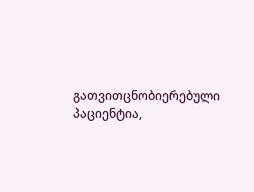გათვითცნობიერებული პაციენტია,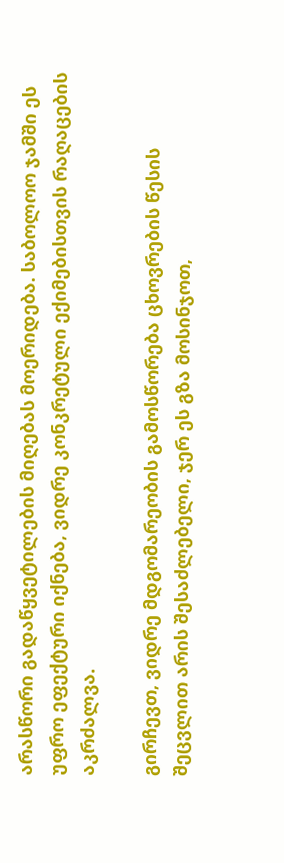არასწორი გადაწყვეტილების მიღებას მოერიდება. საბოლოო ჯამში ეს უფრო ეფექტური იქნება, ვიდრე კონკრეტული ექიმებისთვის რაღაცების აკრძალვა.

გირჩევთ, ვიდრე მდგომარეობის გამოსწორება ცხოვრების წესის შეცვლით არის შესაძლებელი, ჯერ ეს გზა მოსინჯოთ,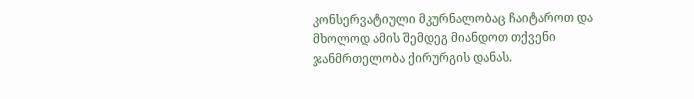კონსერვატიული მკურნალობაც ჩაიტაროთ და მხოლოდ ამის შემდეგ მიანდოთ თქვენი ჯანმრთელობა ქირურგის დანას.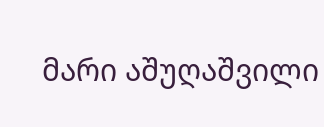მარი აშუღაშვილი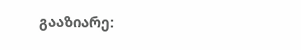გააზიარე: